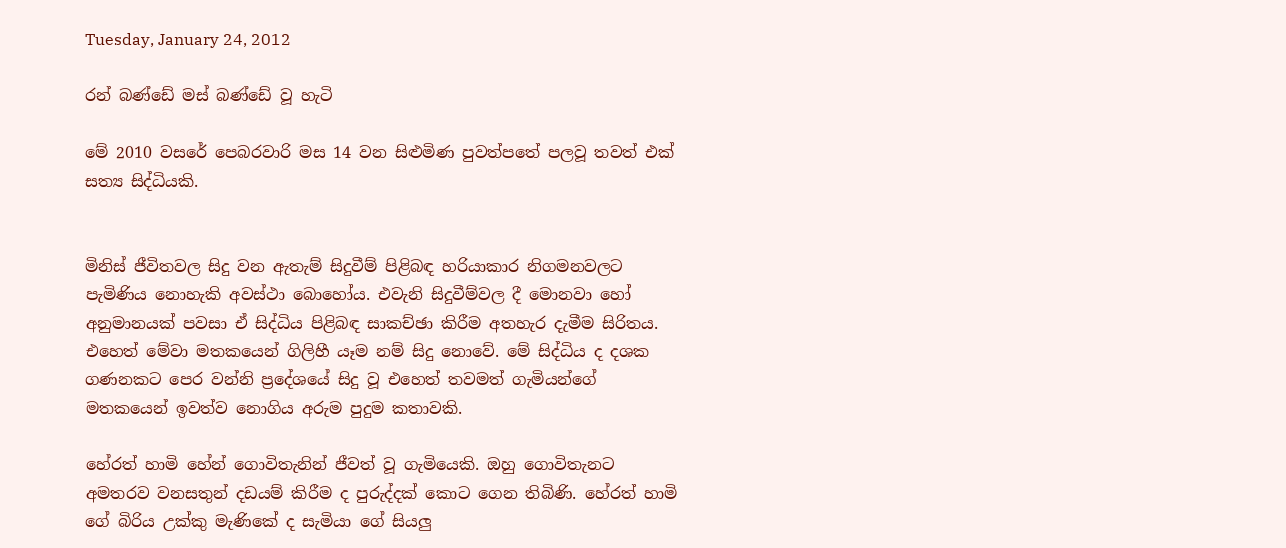Tuesday, January 24, 2012

රන් බණ්ඩේ මස් බණ්ඩේ වූ හැටි

මේ 2010 වසරේ පෙබරවාරි මස 14 වන සිළුමිණ පුවත්පතේ පලවූ තවත් එක් සත්‍ය සිද්ධියකි.


මිනිස් ජීවිතවල සිදු වන ඇතැම් සිදුවීම් පිළිබඳ හරියාකාර නිගමනවලට පැමිණිය නොහැකි අවස්ථා බොහෝය. එවැනි සිදුවීම්වල දී මොනවා හෝ අනුමානයක් පවසා ඒ සිද්ධිය පිළිබඳ සාකච්ඡා කිරීම අතහැර දැමීම සිරිතය. එහෙත් මේවා මතකයෙන් ගිලිහී යෑම නම් සිදු නොවේ. මේ සිද්ධිය ද දශක ගණනකට පෙර වන්නි ප්‍රදේශයේ සිදු වූ එහෙත් තවමත් ගැමියන්ගේ මතකයෙන් ඉවත්ව නොගිය අරුම පුදුම කතාවකි.

හේරත් හාමි හේන් ගොවිතැනින් ජීවත් වූ ගැමියෙකි. ඔහු ගොවිතැනට අමතරව වනසතුන් දඩයම් කිරීම ද පුරුද්දක් කොට ගෙන තිබිණි. හේරත් හාමි ගේ බිරිය උක්කු මැණිකේ ද සැමියා ගේ සියලු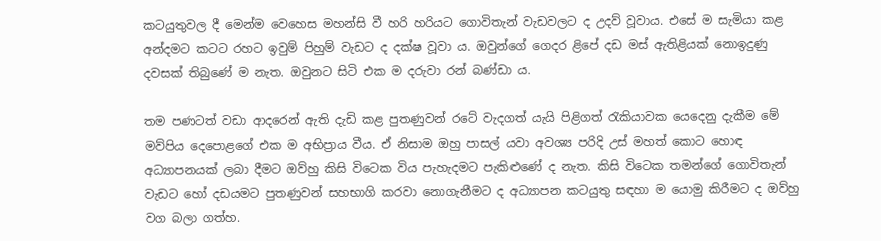කටයුතුවල දී මෙන්ම වෙහෙස මහන්සි වී හරි හරියට ගොවිතැන් වැඩවලට ද උදව් වූවාය. එසේ ම සැමියා කළ අන්දමට කටට රහට ඉවුම් පිහුම් වැඩට ද දක්ෂ වූවා ය. ඔවුන්ගේ ගෙදර ළිපේ දඩ මස් ඇතිළියක් නොඉදුණු දවසක් තිබුණේ ම නැත. ඔවුනට සිටි එක ම දරුවා රන් බණ්ඩා ය.

තම පණටත් වඩා ආදරෙන් ඇති දැඩි කළ පුතණුවන් රටේ වැදගත් යැයි පිළිගත් රැකියාවක යෙදෙනු දැකීම මේ මව්පිය දෙපොළගේ එක ම අභිප්‍රාය වීය. ඒ නිසාම ඔහු පාසල් යවා අවශ්‍ය පරිදි උස් මහත් කොට හොඳ අධ්‍යාපනයක් ලබා දීමට ඔව්හු කිසි විටෙක විය පැහැදමට පැකිළුණේ ද නැත. කිසි විටෙක තමන්ගේ ගොවිතැන් වැඩට හෝ දඩයමට පුතණුවන් සහභාගි කරවා නොගැනීමට ද අධ්‍යාපන කටයුතු සඳහා ම යොමු කිරීමට ද ඔව්හු වග බලා ගත්හ.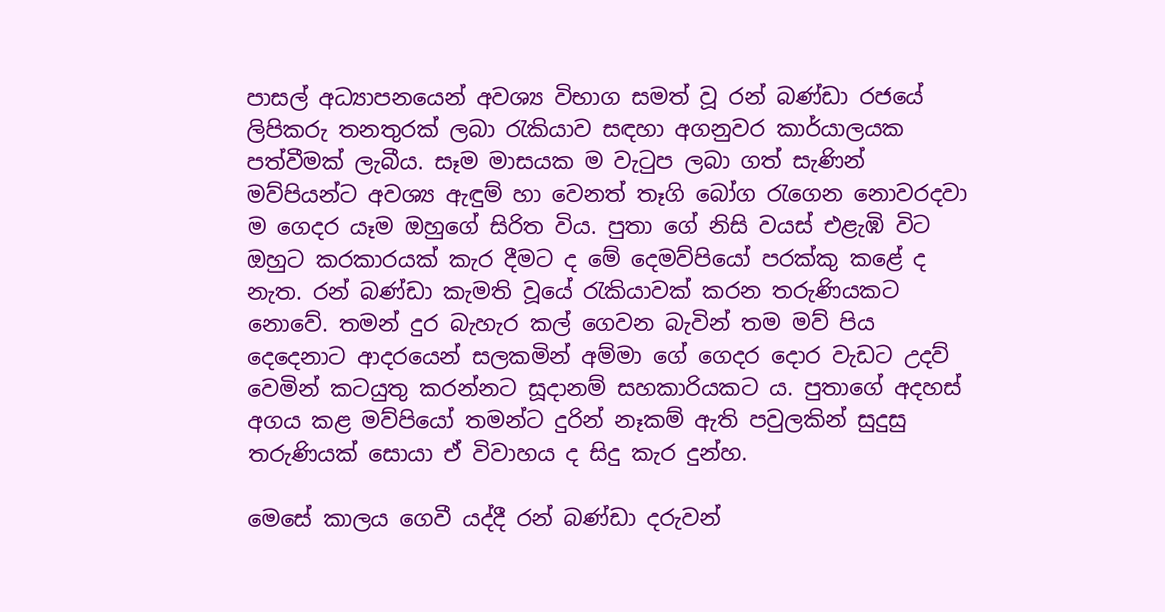පාසල් අධ්‍යාපනයෙන් අවශ්‍ය විභාග සමත් වූ රන් බණ්ඩා රජයේ ලිපිකරු තනතුරක් ලබා රැකියාව සඳහා අගනුවර කාර්යාලයක පත්වීමක් ලැබීය. සෑම මාසයක ම වැටුප ලබා ගත් සැණින් මව්පියන්ට අවශ්‍ය ඇඳුම් හා වෙනත් තෑගි බෝග රැගෙන නොවරදවා ම ගෙදර යෑම ඔහුගේ සිරිත විය. පුතා ගේ නිසි වයස් එළැඹි විට ඔහුට කරකාරයක් කැර දීමට ද මේ දෙමව්පියෝ පරක්කු කළේ ද නැත. රන් බණ්ඩා කැමති වූයේ රැකියාවක් කරන තරුණියකට නොවේ. තමන් දුර බැහැර කල් ගෙවන බැවින් තම මව් පිය දෙදෙනාට ආදරයෙන් සලකමින් අම්මා ගේ ගෙදර දොර වැඩට උදව් වෙමින් කටයුතු කරන්නට සූදානම් සහකාරියකට ය. පුතාගේ අදහස් අගය කළ මව්පියෝ තමන්ට දුරින් නෑකම් ඇති පවුලකින් සුදුසු තරුණියක් සොයා ඒ විවාහය ද සිදු කැර දුන්හ.

මෙසේ කාලය ගෙවී යද්දී රන් බණ්ඩා දරුවන්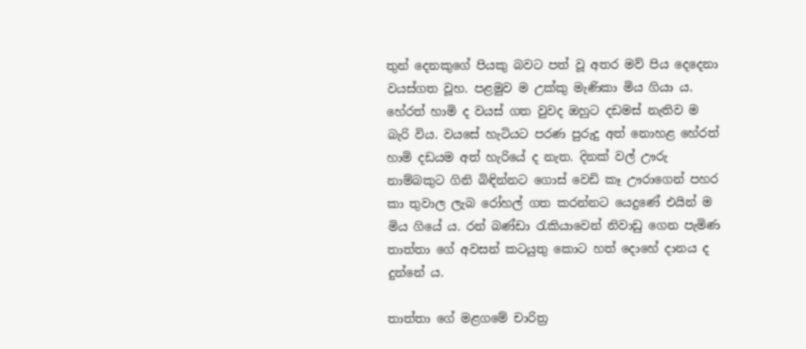තුන් දෙනකුගේ පියකු බවට පත් වූ අතර මව් පිය දෙදෙනා වයස්ගත වූහ. පළමුව ම උක්කු මැණිකා මිය ගියා ය. හේරත් හාමි ද වයස් ගත වුවද ඔහුට දඩමස් නැතිව ම බැරි විය. වයසේ හැටියට පරණ පුරුදු අත් නොහළ හේරත් හාමි දඩයම අත් හැරියේ ද නැත. දිනක් වල් ඌරු නාම්බකුට ගිනි බිඳින්නට ගොස් වෙඩි කෑ ඌරාගෙන් පහර කා තුවාල ලැබ රෝහල් ගත කරන්නට යෙදුණේ එයින් ම මිය ගියේ ය. රන් බණ්ඩා රැකියාවෙන් නිවාඩු ගෙන පැමිණ තාත්තා ගේ අවසන් කටයුතු කොට හත් දොහේ දානය ද දුන්නේ ය.

තාත්තා ගේ මළගමේ චාරිත්‍ර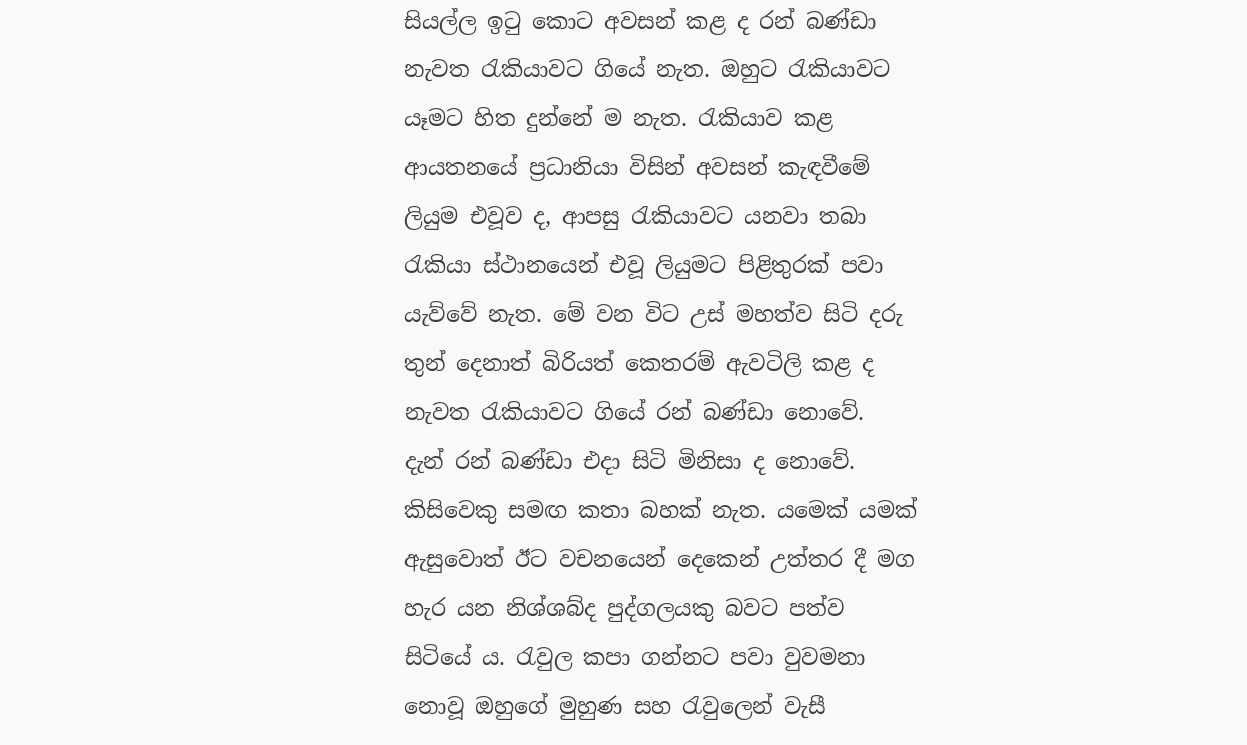සියල්ල ඉටු කොට අවසන් කළ ද රන් බණ්ඩා නැවත රැකියාවට ගියේ නැත. ඔහුට රැකියාවට යෑමට හිත දුන්නේ ම නැත. රැකියාව කළ ආයතනයේ ප්‍රධානියා විසින් අවසන් කැඳවීමේ ලියුම එවූව ද, ආපසු රැකියාවට යනවා තබා රැකියා ස්ථානයෙන් එවූ ලියුමට පිළිතුරක් පවා යැව්වේ නැත. මේ වන විට උස් මහත්ව සිටි දරු තුන් දෙනාත් බිරියත් කෙතරම් ඇවටිලි කළ ද නැවත රැකියාවට ගියේ රන් බණ්ඩා නොවේ.
දැන් රන් බණ්ඩා එදා සිටි මිනිසා ද නොවේ. කිසිවෙකු සමඟ කතා බහක් නැත. යමෙක් යමක් ඇසුවොත් ඊට වචනයෙන් දෙකෙන් උත්තර දී මග හැර යන නිශ්ශබ්ද පුද්ගලයකු බවට පත්ව සිටියේ ය. රැවුල කපා ගන්නට පවා වුවමනා නොවූ ඔහුගේ මුහුණ සහ රැවුලෙන් වැසී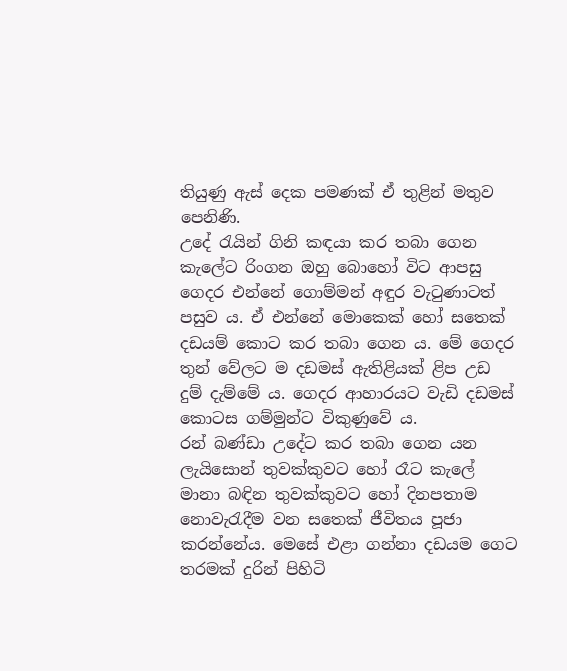තියුණු ඇස් දෙක පමණක් ඒ තුළින් මතුව පෙනිණි.
උදේ රැයින් ගිනි කඳයා කර තබා ගෙන කැලේට රිංගන ඔහු බොහෝ විට ආපසු ගෙදර එන්නේ ගොම්මන් අඳුර වැටුණාටත් පසුව ය. ඒ එන්නේ මොකෙක් හෝ සතෙක් දඩයම් කොට කර තබා ගෙන ය. මේ ගෙදර තුන් වේලට ම දඩමස් ඇතිළියක් ළිප උඩ දුම් දැම්මේ ය. ගෙදර ආහාරයට වැඩි දඩමස් කොටස ගම්මුන්ට විකුණුවේ ය.
රන් බණ්ඩා උදේට කර තබා ගෙන යන ලැයිසොන් තුවක්කුවට හෝ රෑට කැලේ මානා බඳින තුවක්කුවට හෝ දිනපතාම නොවැරැදීම වන සතෙක් ජීවිතය පූජා කරන්නේය. මෙසේ එළා ගන්නා දඩයම ගෙට තරමක් දුරින් පිහිටි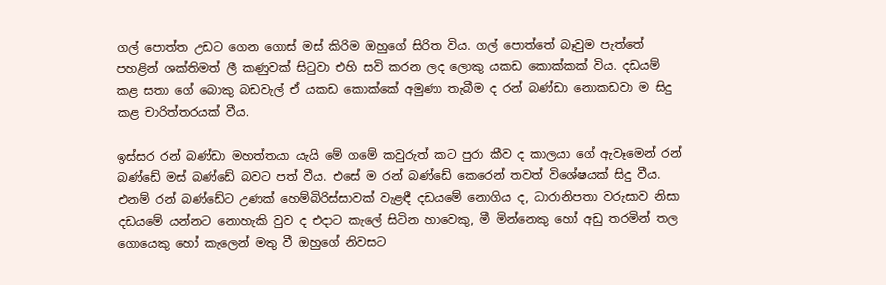ගල් පොත්ත උඩට ගෙන ගොස් මස් කිරිම ඔහුගේ සිරිත විය. ගල් පොත්තේ බෑවුම පැත්තේ පහළින් ශක්තිමත් ලී කණුවක් සිටුවා එහි සවි කරන ලද ලොකු යකඩ කොක්කක් විය. දඩයම් කළ සතා ගේ බොකු බඩවැල් ඒ යකඩ කොක්කේ අමුණා තැබීම ද රන් බණ්ඩා නොකඩවා ම සිදු කළ චාරිත්තරයක් වීය.

ඉස්සර රන් බණ්ඩා මහත්තයා යැයි මේ ගමේ කවුරුත් කට පුරා කීව ද කාලයා ගේ ඇවෑමෙන් රන් බණ්ඩේ මස් බණ්ඩේ බවට පත් වීය. එසේ ම රන් බණ්ඩේ කෙරෙන් තවත් විශේෂයක් සිදු වීය. එනම් රන් බණ්ඩේට උණක් හෙම්බිරිස්සාවක් වැළඳී දඩයමේ නොගිය ද, ධාරානිපතා වරුසාව නිසා දඩයමේ යන්නට නොහැකි වුව ද එදාට කැලේ සිටින හාවෙකු, මී මින්නෙකු හෝ අඩු තරමින් තල ගොයෙකු හෝ කැලෙන් මතු වී ඔහුගේ නිවසට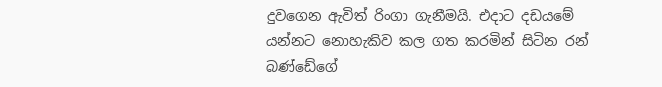දුවගෙන ඇවිත් රිංගා ගැනීමයි. එදාට දඩයමේ යන්නට නොහැකිව කල ගත කරමින් සිටින රන් බණ්ඩේගේ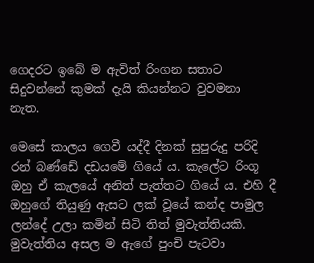ගෙදරට ඉබේ ම ඇවිත් රිංගන සතාට සිදුවන්නේ කුමක් දැයි කියන්නට වුවමනා නැත.

මෙසේ කාලය ගෙවී යද්දී දිනක් සුපුරුදු පරිදි රන් බණ්ඩේ දඩයමේ ගියේ ය. කැලේට රිංගූ ඔහු ඒ කැලයේ අනිත් පැත්තට ගියේ ය. එහි දී ඔහුගේ තියුණු ඇසට ලක් වූයේ කන්ද පාමුල ලන්දේ උලා කමින් සිටි තිත් මුවැත්තියකි. මුවැත්තිය අසල ම ඇගේ පුංචි පැටවා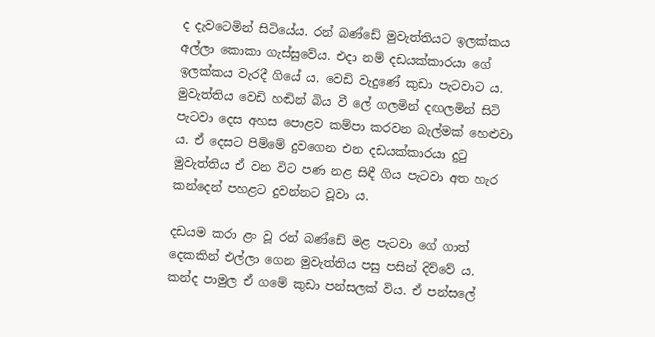ද දැවටෙමින් සිටියේය. රන් බණ්ඩේ මුවැත්තියට ඉලක්කය අල්ලා කොකා ගැස්සුවේය. එදා නම් දඩයක්කාරයා ගේ ඉලක්කය වැරදී ගියේ ය. වෙඩි වැදුණේ කුඩා පැටවාට ය. මුවැත්තිය වෙඩි හඬින් බිය වී ලේ ගලමින් දඟලමින් සිටි පැටවා දෙස අහස පොළව කම්පා කරවන බැල්මක් හෙළුවා ය. ඒ දෙසට පිම්මේ දුවගෙන එන දඩයක්කාරයා දුටු මුවැත්තිය ඒ වන විට පණ නළ සිඳී ගිය පැටවා අත හැර කන්දෙන් පහළට දුවන්නට වූවා ය.

දඩයම කරා ළං වූ රන් බණ්ඩේ මළ පැටවා ගේ ගාත් දෙකකින් එල්ලා ගෙන මුවැත්තිය පසු පසින් දිව්වේ ය. කන්ද පාමුල ඒ ගමේ කුඩා පන්සලක් විය. ඒ පන්සලේ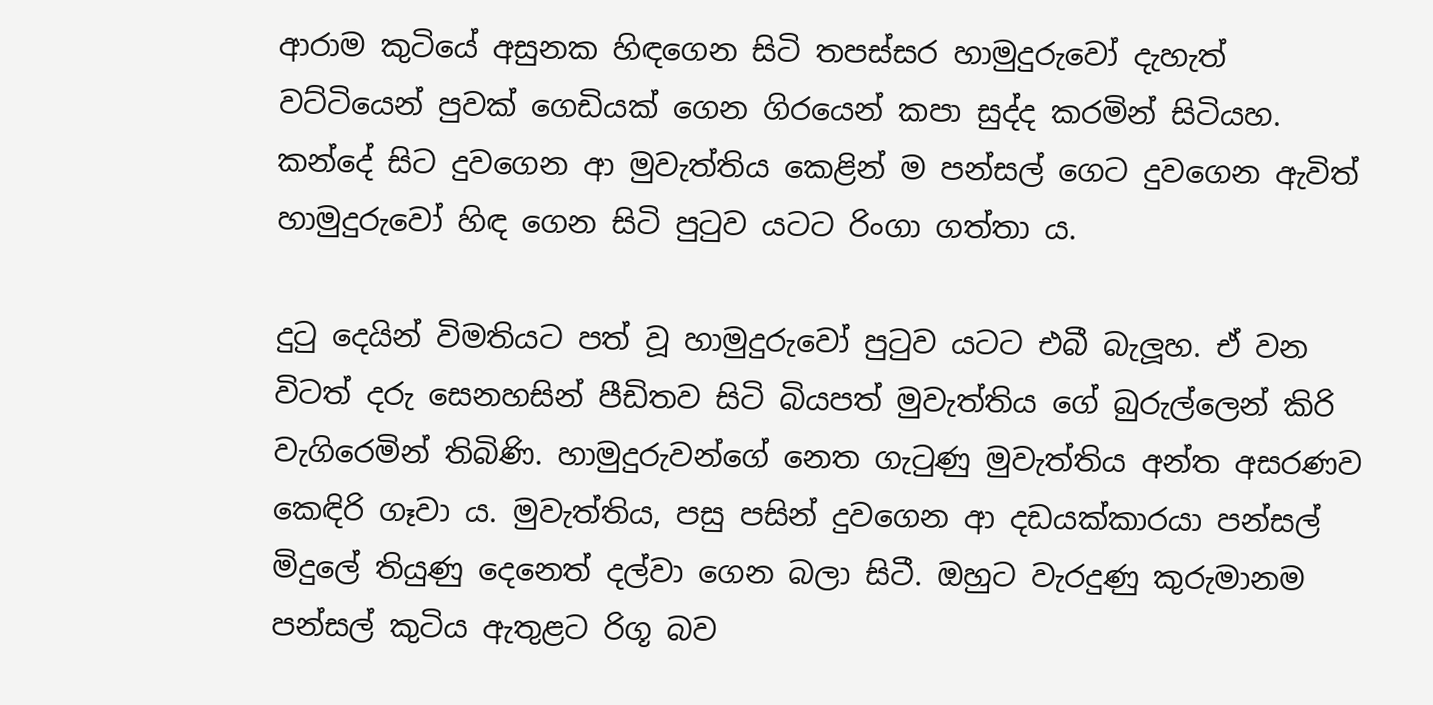ආරාම කුටියේ අසුනක හිඳගෙන සිටි තපස්සර හාමුදුරුවෝ දැහැත් වට්ටියෙන් පුවක් ගෙඩියක් ගෙන ගිරයෙන් කපා සුද්ද කරමින් සිටියහ. කන්දේ සිට දුවගෙන ආ මුවැත්තිය කෙළින් ම පන්සල් ගෙට දුවගෙන ඇවිත් හාමුදුරුවෝ හිඳ ගෙන සිටි පුටුව යටට රිංගා ගත්තා ය.

දුටු දෙයින් විමතියට පත් වූ හාමුදුරුවෝ පුටුව යටට එබී බැලූහ. ඒ වන විටත් දරු සෙනහසින් පීඩිතව සිටි බියපත් මුවැත්තිය ගේ බුරුල්ලෙන් කිරි වැගිරෙමින් තිබිණි. හාමුදුරුවන්ගේ නෙත ගැටුණු මුවැත්තිය අන්ත අසරණව කෙඳිරි ගෑවා ය. මුවැත්තිය, පසු පසින් දුවගෙන ආ දඩයක්කාරයා පන්සල් මිදුලේ තියුණු දෙනෙත් දල්වා ගෙන බලා සිටී. ඔහුට වැරදුණු කුරුමානම පන්සල් කුටිය ඇතුළට රිගූ බව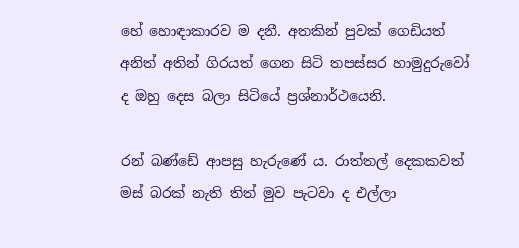හේ හොඳාකාරව ම දනී. අතකින් පුවක් ගෙඩියත් අනිත් අතින් ගිරයත් ගෙන සිටි තපස්සර හාමුදුරුවෝ ද ඔහු දෙස බලා සිටියේ ප්‍රශ්නාර්ථයෙනි.

රන් බණ්ඩේ ආපසු හැරුණේ ය. රාත්තල් දෙකකවත් මස් බරක් නැති තිත් මුව පැටවා ද එල්ලා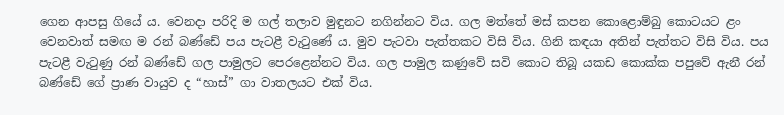ගෙන ආපසු ගියේ ය. වෙනදා පරිදි ම ගල් තලාව මුඳුනට නගින්නට විය. ගල මත්තේ මස් කපන කොළොම්බු කොටයට ළං වෙනවාත් සමඟ ම රන් බණ්ඩේ පය පැටළී වැටුණේ ය. මුව පැටවා පැත්තකට විසි විය. ගිනි කඳයා අතින් පැත්තට විසි විය. පය පැටළී වැටුණු රන් බණ්ඩේ ගල පාමුලට පෙරළෙන්නට විය. ගල පාමුල කණුවේ සවි කොට තිබූ යකඩ කොක්ක පපුවේ ඇනී රන් බණ්ඩේ ගේ ප්‍රාණ වායුව ද “හාස්” ගා වාතලයට එක් විය.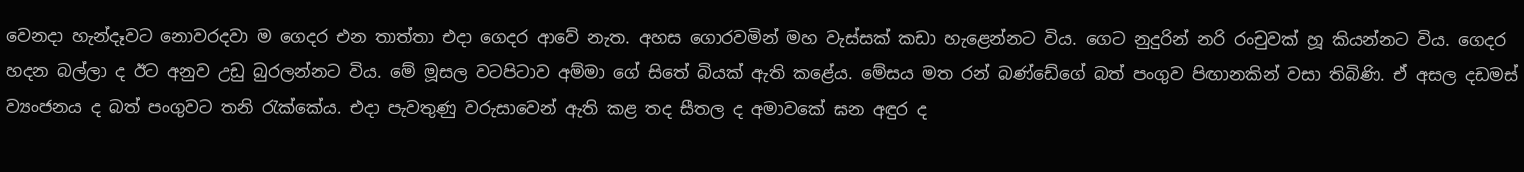වෙනදා හැන්දෑවට නොවරදවා ම ගෙදර එන තාත්තා එදා ගෙදර ආවේ නැත. අහස ගොරවමින් මහ වැස්සක් කඩා හැළෙන්නට විය. ගෙට නුදුරින් නරි රංචුවක් හූ කියන්නට විය. ගෙදර හදන බල්ලා ද ඊට අනුව උඩු බුරලන්නට විය. මේ මූසල වටපිටාව අම්මා ගේ සිතේ බියක් ඇති කළේය. මේසය මත රන් බණ්ඩේගේ බත් පංගුව පිඟානකින් වසා තිබිණි. ඒ අසල දඩමස් ව්‍යංජනය ද බත් පංගුවට තනි රැක්කේය. එදා පැවතුණු වරුසාවෙන් ඇති කළ තද සීතල ද අමාවකේ ඝන අඳුර ද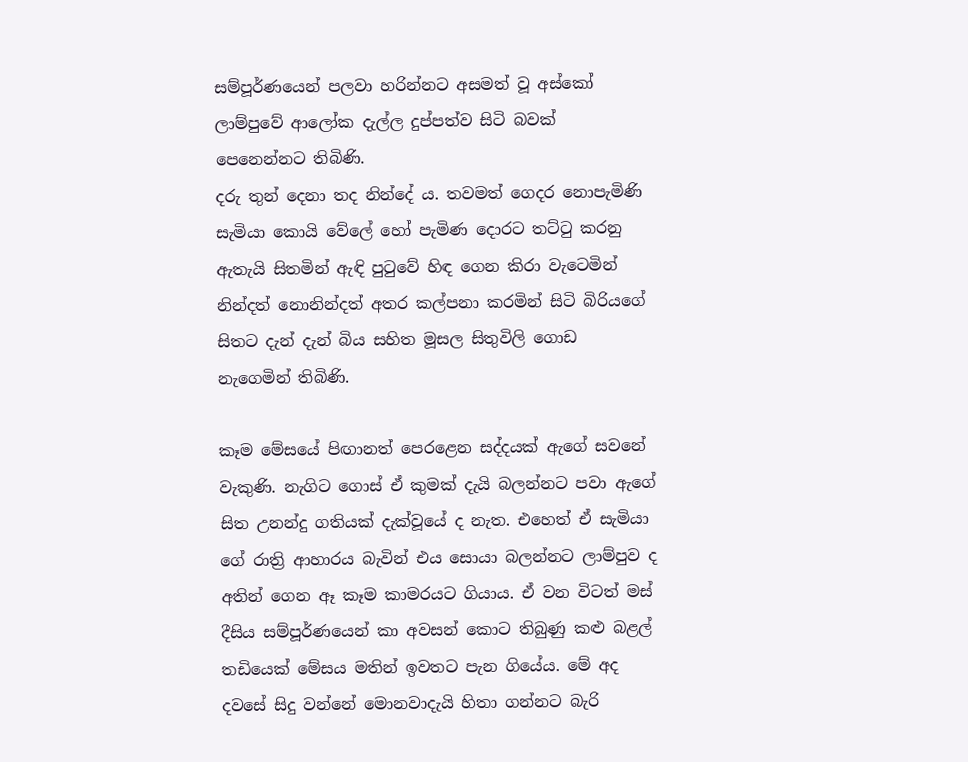සම්පූර්ණයෙන් පලවා හරින්නට අසමත් වූ අස්කෝ ලාම්පුවේ ආලෝක දැල්ල දුප්පත්ව සිටි බවක් පෙනෙන්නට තිබිණි.
දරු තුන් දෙනා තද නින්දේ ය. තවමත් ගෙදර නොපැමිණි සැමියා කොයි වේලේ හෝ පැමිණ දොරට තට්ටු කරනු ඇතැයි සිතමින් ඇඳි පුටුවේ හිඳ ගෙන කිරා වැටෙමින් නින්දත් නොනින්දත් අතර කල්පනා කරමින් සිටි බිරියගේ සිතට දැන් දැන් බිය සහිත මූසල සිතුවිලි ගොඩ නැගෙමින් තිබිණි.

කෑම මේසයේ පිඟානත් පෙරළෙන සද්දයක් ඇගේ සවනේ වැකුණි. නැගිට ගොස් ඒ කුමක් දැයි බලන්නට පවා ඇගේ සිත උනන්දු ගතියක් දැක්වූයේ ද නැත. එහෙත් ඒ සැමියා ගේ රාත්‍රි ආහාරය බැවින් එය සොයා බලන්නට ලාම්පුව ද අතින් ගෙන ඈ කෑම කාමරයට ගියාය. ඒ වන විටත් මස් දීසිය සම්පූර්ණයෙන් කා අවසන් කොට තිබුණු කළු බළල් තඩියෙක් මේසය මතින් ඉවතට පැන ගියේය. මේ අද දවසේ සිදු වන්නේ මොනවාදැයි හිතා ගන්නට බැරි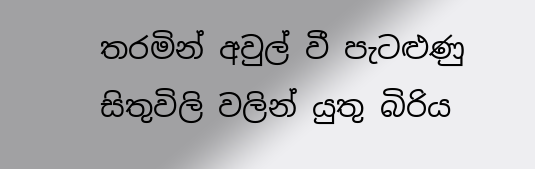තරමින් අවුල් වී පැටළුණු සිතුවිලි වලින් යුතු බිරිය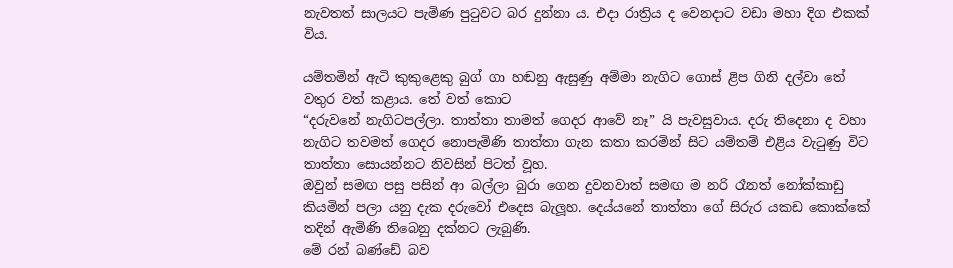නැවතත් සාලයට පැමිණ පුටුවට බර දුන්නා ය. එදා රාත්‍රිය ද වෙනදාට වඩා මහා දිග එකක් විය.

යම්තමින් ඇටි කුකුළෙකු බුග් ගා හඬනු ඇසුණු අම්මා නැගිට ගොස් ළිප ගිනි දල්වා තේ වතුර වත් කළාය. තේ වත් කොට
“දරුවනේ නැගිටපල්ලා. තාත්තා තාමත් ගෙදර ආවේ නෑ” යි පැවසුවාය. දරු තිදෙනා ද වහා නැගිට තවමත් ගෙදර නොපැමිණි තාත්තා ගැන කතා කරමින් සිට යම්තම් එළිය වැටුණු විට තාත්තා සොයන්නට නිවසින් පිටත් වූහ.
ඔවුන් සමඟ පසු පසින් ආ බල්ලා බුරා ගෙන දුවනවාත් සමඟ ම නරි රෑනත් නෝක්කාඩු කියමින් පලා යනු දැක දරුවෝ එදෙස බැලූහ. දෙය්යනේ තාත්තා ගේ සිරුර යකඩ කොක්කේ තදින් ඇමිණි තිබෙනු දක්නට ලැබුණි.
මේ රන් බණ්ඩේ බව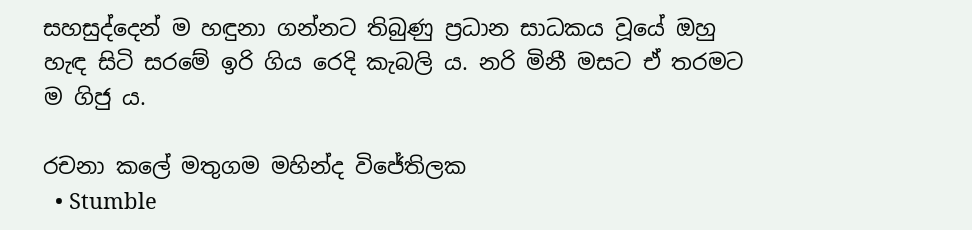සහසුද්දෙන් ම හඳුනා ගන්නට තිබුණු ප්‍රධාන සාධකය වූයේ ඔහු හැඳ සිටි සරමේ ඉරි ගිය රෙදි කැබලි ය. නරි මිනී මසට ඒ තරමට ම ගිජු ය.

රචනා කලේ මතුගම මහින්ද විජේතිලක
  • Stumble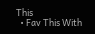This
  • Fav This With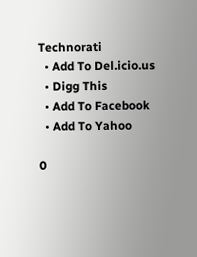Technorati
  • Add To Del.icio.us
  • Digg This
  • Add To Facebook
  • Add To Yahoo

0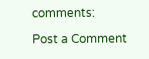comments:

Post a Comment